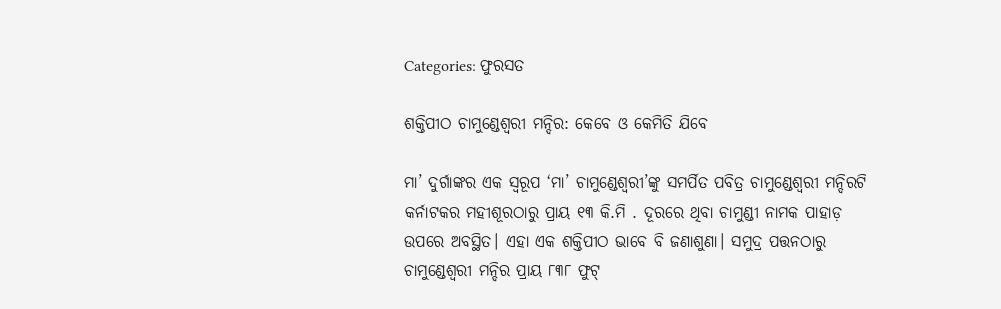Categories: ଫୁରସତ

ଶକ୍ତିପୀଠ ଚାମୁଣ୍ଡେଶ୍ୱରୀ ମନ୍ଦିର: କେବେ ଓ କେମିତି ଯିବେ

ମା’ ଦୁର୍ଗାଙ୍କର ଏକ ସ୍ବରୂପ ‘ମା’ ଚାମୁଣ୍ଡେଶ୍ୱରୀ’ଙ୍କୁ ସମର୍ପିତ ପବିତ୍ର ଚାମୁଣ୍ଡେଶ୍ୱରୀ ମନ୍ଦିରଟି କର୍ନାଟକର ମହୀଶୂରଠାରୁ ପ୍ରାୟ ୧୩ କି.ମି . ଦୂରରେ ଥିବା ଚାମୁଣ୍ଡୀ ନାମକ ପାହାଡ଼ ଉପରେ ଅବସ୍ଥିତ। ଏହା ଏକ ଶକ୍ତିପୀଠ ଭାବେ ବି ଜଣାଶୁଣା। ସମୁଦ୍ର ପତ୍ତନଠାରୁ ଚାମୁଣ୍ଡେଶ୍ୱରୀ ମନ୍ଦିର ପ୍ରାୟ ୮୩୮ ଫୁଟ୍‌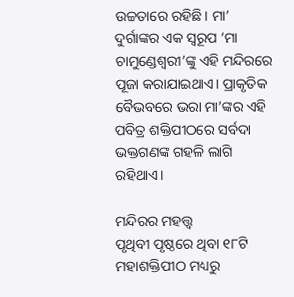ଉଚ୍ଚତାରେ ରହିଛି। ମା’ ଦୁର୍ଗାଙ୍କର ଏକ ସ୍ବରୂପ ‘ମା ଚାମୁଣ୍ଡେଶ୍ୱରୀ’ଙ୍କୁ ଏହି ମନ୍ଦିରରେ ପୂଜା କରାଯାଇଥାଏ। ପ୍ରାକୃତିକ ବୈଭବରେ ଭରା ମା’ଙ୍କର ଏହି ପବିତ୍ର ଶକ୍ତିପୀଠରେ ସର୍ବଦା ଭକ୍ତଗଣଙ୍କ ଗହଳି ଲାଗି ରହିଥାଏ।

ମନ୍ଦିରର ମହତ୍ତ୍ୱ
ପୃଥିବୀ ପୃଷ୍ଠରେ ଥିବା ୧୮ଟି ମହାଶକ୍ତିପୀଠ ମଧ୍ୟରୁ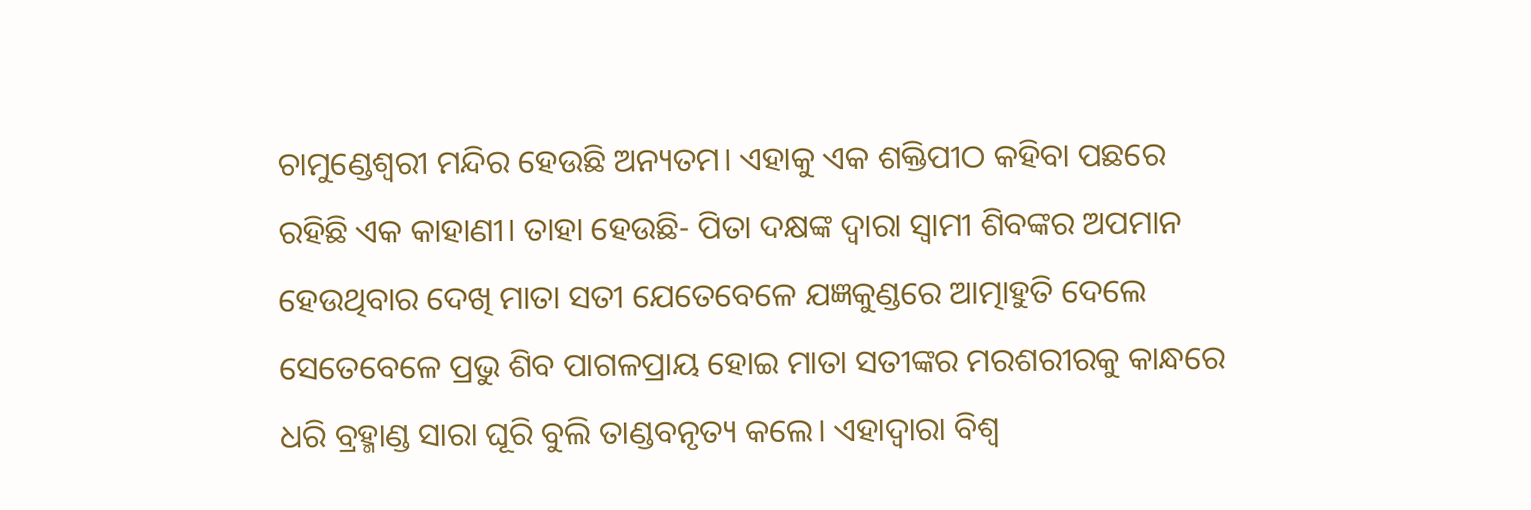ଚାମୁଣ୍ଡେଶ୍ୱରୀ ମନ୍ଦିର ହେଉଛି ଅନ୍ୟତମ। ଏହାକୁ ଏକ ଶକ୍ତିପୀଠ କହିବା ପଛରେ ରହିଛି ଏକ କାହାଣୀ। ତାହା ହେଉଛି- ପିତା ଦକ୍ଷଙ୍କ ଦ୍ୱାରା ସ୍ବାମୀ ଶିବଙ୍କର ଅପମାନ ହେଉଥିବାର ଦେଖି ମାତା ସତୀ ଯେତେବେଳେ ଯଜ୍ଞକୁଣ୍ଡରେ ଆତ୍ମାହୁତି ଦେଲେ ସେତେବେଳେ ପ୍ରଭୁ ଶିବ ପାଗଳପ୍ରାୟ ହୋଇ ମାତା ସତୀଙ୍କର ମରଶରୀରକୁ କାନ୍ଧରେ ଧରି ବ୍ରହ୍ମାଣ୍ଡ ସାରା ଘୂରି ବୁଲି ତାଣ୍ଡବନୃତ୍ୟ କଲେ। ଏହାଦ୍ୱାରା ବିଶ୍ୱ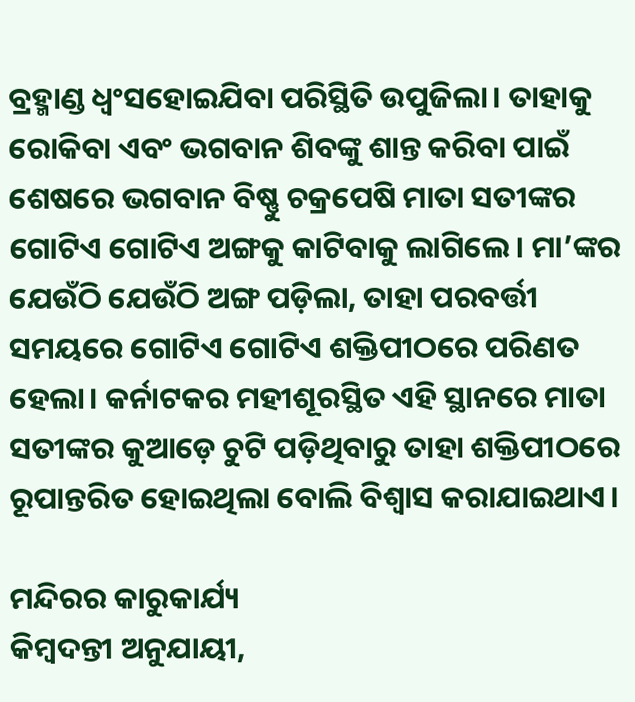ବ୍ରହ୍ମାଣ୍ଡ ଧ୍ୱଂସହୋଇଯିବା ପରିସ୍ଥିତି ଉପୁଜିଲା। ତାହାକୁ ରୋକିବା ଏବଂ ଭଗବାନ ଶିବଙ୍କୁ ଶାନ୍ତ କରିବା ପାଇଁ ଶେଷରେ ଭଗବାନ ବିଷ୍ଣୁ ଚକ୍ରପେଷି ମାତା ସତୀଙ୍କର ଗୋଟିଏ ଗୋଟିଏ ଅଙ୍ଗକୁ କାଟିବାକୁ ଲାଗିଲେ। ମା’ଙ୍କର ଯେଉଁଠି ଯେଉଁଠି ଅଙ୍ଗ ପଡ଼ିଲା, ତାହା ପରବର୍ତ୍ତୀ ସମୟରେ ଗୋଟିଏ ଗୋଟିଏ ଶକ୍ତିପୀଠରେ ପରିଣତ ହେଲା। କର୍ନାଟକର ମହୀଶୂରସ୍ଥିତ ଏହି ସ୍ଥାନରେ ମାତା ସତୀଙ୍କର କୁଆଡ଼େ ଚୁଟି ପଡ଼ିଥିବାରୁ ତାହା ଶକ୍ତିପୀଠରେ ରୂପାନ୍ତରିତ ହୋଇଥିଲା ବୋଲି ବିଶ୍ୱାସ କରାଯାଇଥାଏ।

ମନ୍ଦିରର କାରୁକାର୍ଯ୍ୟ
କିମ୍ବଦନ୍ତୀ ଅନୁଯାୟୀ,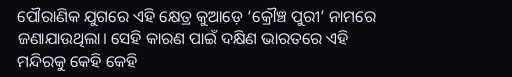ପୌରାଣିକ ଯୁଗରେ ଏହି କ୍ଷେତ୍ର କୁଆଡ଼େ ‘କ୍ରୌଞ୍ଚ ପୁରୀ’ ନାମରେ ଜଣାଯାଉଥିଲା। ସେହି କାରଣ ପାଇଁ ଦକ୍ଷିଣ ଭାରତରେ ଏହି ମନ୍ଦିରକୁ କେହି କେହି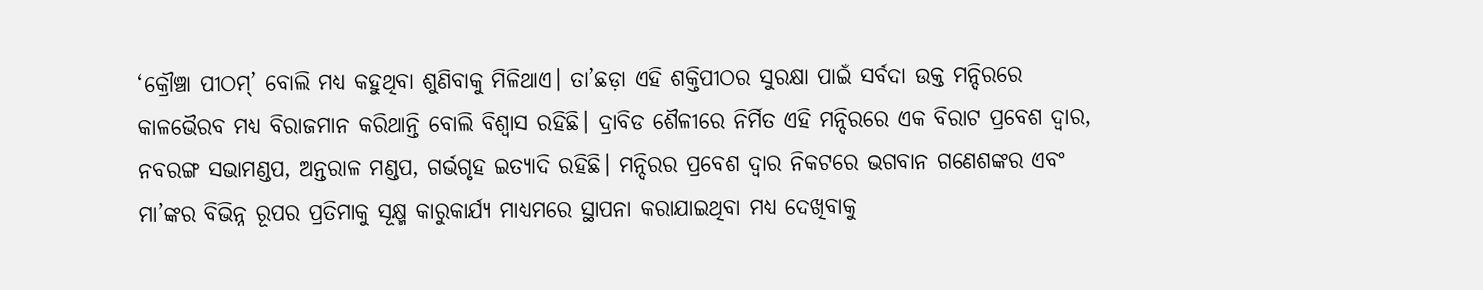‘କ୍ରୌଞ୍ଚା ପୀଠମ୍‌’ ବୋଲି ମଧ୍ୟ କହୁଥିବା ଶୁଣିବାକୁ ମିଳିଥାଏ। ତା’ଛଡ଼ା ଏହି ଶକ୍ତିପୀଠର ସୁରକ୍ଷା ପାଇଁ ସର୍ବଦା ଉକ୍ତ ମନ୍ଦିରରେ କାଳଭୈରବ ମଧ୍ୟ ବିରାଜମାନ କରିଥାନ୍ତି ବୋଲି ବିଶ୍ୱାସ ରହିଛି। ଦ୍ରାବିଡ ଶୈଳୀରେ ନିର୍ମିତ ଏହି ମନ୍ଦିରରେ ଏକ ବିରାଟ ପ୍ରବେଶ ଦ୍ୱାର, ନବରଙ୍ଗ ସଭାମଣ୍ଡପ, ଅନ୍ତରାଳ ମଣ୍ଡପ, ଗର୍ଭଗୃହ ଇତ୍ୟାଦି ରହିଛି। ମନ୍ଦିରର ପ୍ରବେଶ ଦ୍ୱାର ନିକଟରେ ଭଗବାନ ଗଣେଶଙ୍କର ଏବଂ ମା’ଙ୍କର ବିଭିନ୍ନ ରୂପର ପ୍ରତିମାକୁ ସୂକ୍ଷ୍ମ କାରୁକାର୍ଯ୍ୟ ମାଧ୍ୟମରେ ସ୍ଥାପନା କରାଯାଇଥିବା ମଧ୍ୟ ଦେଖିବାକୁ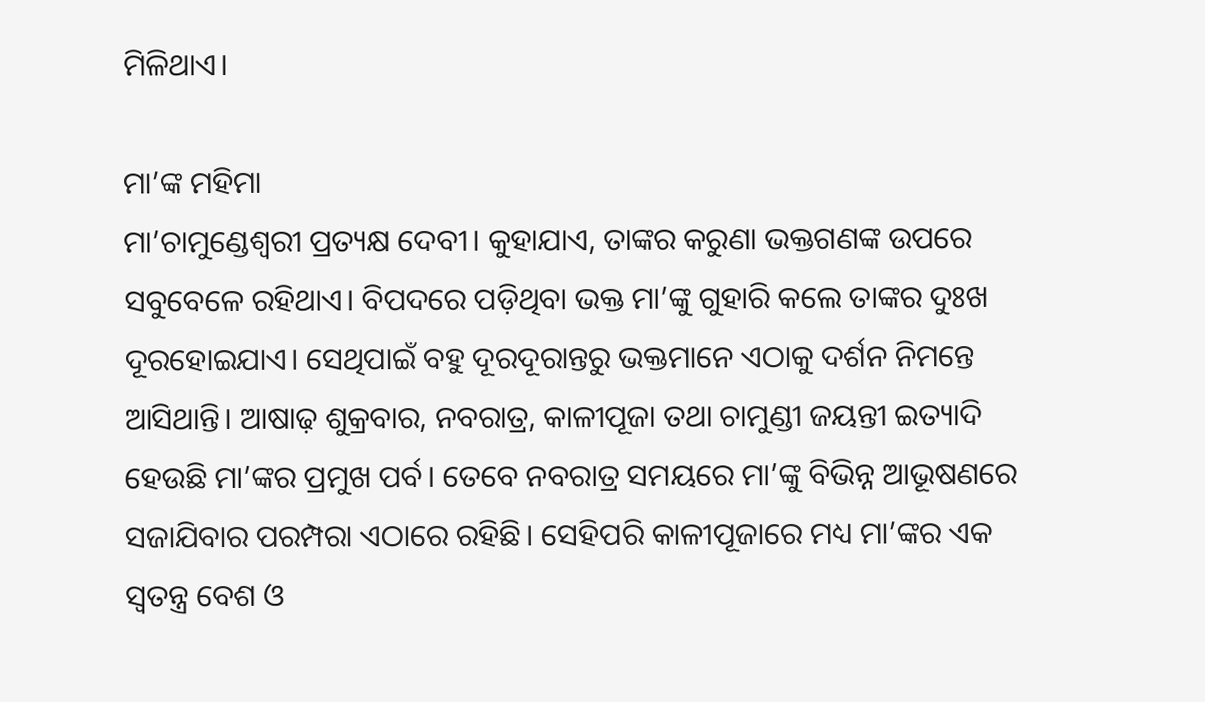ମିଳିଥାଏ।

ମା’ଙ୍କ ମହିମା
ମା’ଚାମୁଣ୍ଡେଶ୍ୱରୀ ପ୍ରତ୍ୟକ୍ଷ ଦେବୀ। କୁହାଯାଏ, ତାଙ୍କର କରୁଣା ଭକ୍ତଗଣଙ୍କ ଉପରେ ସବୁବେଳେ ରହିଥାଏ। ବିପଦରେ ପଡ଼ିଥିବା ଭକ୍ତ ମା’ଙ୍କୁ ଗୁହାରି କଲେ ତାଙ୍କର ଦୁଃଖ ଦୂରହୋଇଯାଏ। ସେଥିପାଇଁ ବହୁ ଦୂରଦୂରାନ୍ତରୁ ଭକ୍ତମାନେ ଏଠାକୁ ଦର୍ଶନ ନିମନ୍ତେ ଆସିଥାନ୍ତି। ଆଷାଢ଼ ଶୁକ୍ରବାର, ନବରାତ୍ର, କାଳୀପୂଜା ତଥା ଚାମୁଣ୍ଡୀ ଜୟନ୍ତୀ ଇତ୍ୟାଦି ହେଉଛି ମା’ଙ୍କର ପ୍ରମୁଖ ପର୍ବ। ତେବେ ନବରାତ୍ର ସମୟରେ ମା’ଙ୍କୁ ବିଭିନ୍ନ ଆଭୂଷଣରେ ସଜାଯିବାର ପରମ୍ପରା ଏଠାରେ ରହିଛି। ସେହିପରି କାଳୀପୂଜାରେ ମଧ୍ୟ ମା’ଙ୍କର ଏକ ସ୍ବତନ୍ତ୍ର ବେଶ ଓ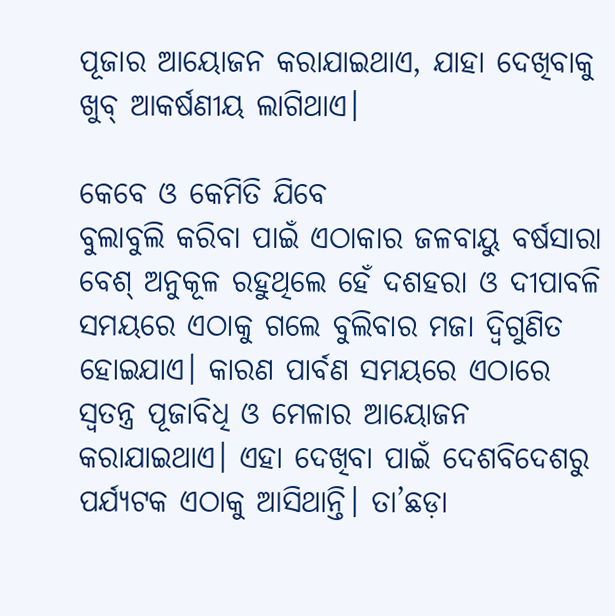ପୂଜାର ଆୟୋଜନ କରାଯାଇଥାଏ, ଯାହା ଦେଖିବାକୁ ଖୁବ୍‌ ଆକର୍ଷଣୀୟ ଲାଗିଥାଏ।

କେବେ ଓ କେମିତି ଯିବେ
ବୁଲାବୁଲି କରିବା ପାଇଁ ଏଠାକାର ଜଳବାୟୁ ବର୍ଷସାରା ବେଶ୍‌ ଅନୁକୂଳ ରହୁଥିଲେ ହେଁ ଦଶହରା ଓ ଦୀପାବଳି ସମୟରେ ଏଠାକୁ ଗଲେ ବୁଲିବାର ମଜା ଦ୍ୱିଗୁଣିତ ହୋଇଯାଏ। କାରଣ ପାର୍ବଣ ସମୟରେ ଏଠାରେ ସ୍ବତନ୍ତ୍ର ପୂଜାବିଧି ଓ ମେଳାର ଆୟୋଜନ କରାଯାଇଥାଏ। ଏହା ଦେଖିବା ପାଇଁ ଦେଶବିଦେଶରୁ ପର୍ଯ୍ୟଟକ ଏଠାକୁ ଆସିଥାନ୍ତି। ତା’ଛଡ଼ା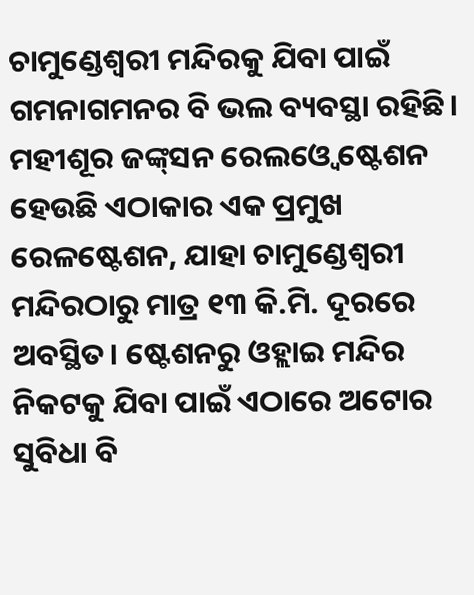ଚାମୁଣ୍ଡେଶ୍ୱରୀ ମନ୍ଦିରକୁ ଯିବା ପାଇଁ ଗମନାଗମନର ବି ଭଲ ବ୍ୟବସ୍ଥା ରହିଛି। ମହୀଶୂର ଜଙ୍କ୍‌ସନ ରେଲଓ୍ବେ ଷ୍ଟେଶନ ହେଉଛି ଏଠାକାର ଏକ ପ୍ରମୁଖ ରେଳଷ୍ଟେଶନ, ଯାହା ଚାମୁଣ୍ଡେଶ୍ୱରୀ ମନ୍ଦିରଠାରୁ ମାତ୍ର ୧୩ କି.ମି. ଦୂରରେ ଅବସ୍ଥିତ। ଷ୍ଟେଶନରୁ ଓହ୍ଲାଇ ମନ୍ଦିର ନିକଟକୁ ଯିବା ପାଇଁ ଏଠାରେ ଅଟୋର ସୁବିଧା ବି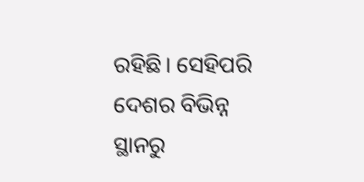ରହିଛି। ସେହିପରି ଦେଶର ବିଭିନ୍ନ ସ୍ଥାନରୁ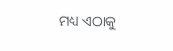ମଧ୍ୟ ଏଠାକୁ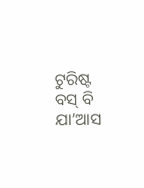ଟୁରିଷ୍ଟ ବସ୍‌ ବି ଯା’ଆସ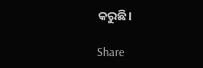କରୁଛି।

Share